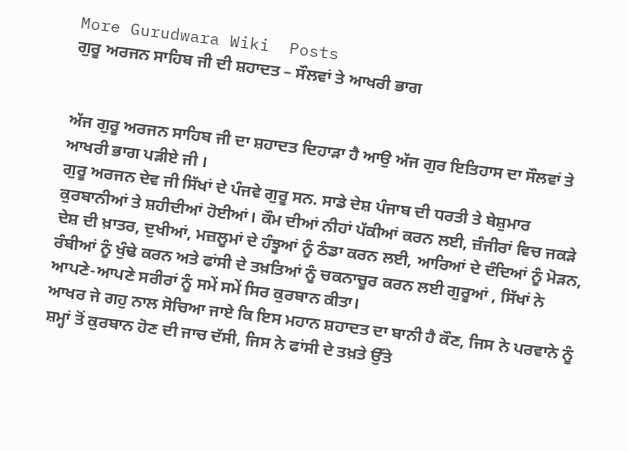More Gurudwara Wiki  Posts
ਗੁਰੂ ਅਰਜਨ ਸਾਹਿਬ ਜੀ ਦੀ ਸ਼ਹਾਦਤ – ਸੌਲਵਾਂ ਤੇ ਆਖਰੀ ਭਾਗ


ਅੱਜ ਗੁਰੂ ਅਰਜਨ ਸਾਹਿਬ ਜੀ ਦਾ ਸ਼ਹਾਦਤ ਦਿਹਾੜਾ ਹੈ ਆਉ ਅੱਜ ਗੁਰ ਇਤਿਹਾਸ ਦਾ ਸੌਲਵਾਂ ਤੇ ਆਖਰੀ ਭਾਗ ਪੜੀਏ ਜੀ ।
ਗੁਰੂ ਅਰਜਨ ਦੇਵ ਜੀ ਸਿੱਖਾਂ ਦੇ ਪੰਜਵੇ ਗੁਰੂ ਸਨ. ਸਾਡੇ ਦੇਸ਼ ਪੰਜਾਬ ਦੀ ਧਰਤੀ ਤੇ ਬੇਸ਼ੁਮਾਰ ਕੁਰਬਾਨੀਆਂ ਤੇ ਸ਼ਹੀਦੀਆਂ ਹੋਈਆਂ। ਕੌਮ ਦੀਆਂ ਨੀਹਾਂ ਪੱਕੀਆਂ ਕਰਨ ਲਈ, ਜ਼ੰਜੀਰਾਂ ਵਿਚ ਜਕੜੇ ਦੇਸ਼ ਦੀ ਖ਼ਾਤਰ, ਦੁਖੀਆਂ, ਮਜ਼ਲੂਮਾਂ ਦੇ ਹੰਝੂਆਂ ਨੂੰ ਠੰਡਾ ਕਰਨ ਲਈ, ਆਰਿਆਂ ਦੇ ਦੰਦਿਆਂ ਨੂੰ ਮੋੜਨ, ਰੰਬੀਆਂ ਨੂੰ ਖੁੰਢੇ ਕਰਨ ਅਤੇ ਫਾਂਸੀ ਦੇ ਤਖ਼ਤਿਆਂ ਨੂੰ ਚਕਨਾਚੂਰ ਕਰਨ ਲਈ ਗੁਰੂਆਂ , ਸਿੱਖਾਂ ਨੇ ਆਪਣੇ-ਆਪਣੇ ਸਰੀਰਾਂ ਨੂੰ ਸਮੇਂ ਸਮੇਂ ਸਿਰ ਕੁਰਬਾਨ ਕੀਤਾ।
ਆਖਰ ਜੇ ਗਹੁ ਨਾਲ ਸੋਚਿਆ ਜਾਏ ਕਿ ਇਸ ਮਹਾਨ ਸ਼ਹਾਦਤ ਦਾ ਬਾਨੀ ਹੈ ਕੌਣ, ਜਿਸ ਨੇ ਪਰਵਾਨੇ ਨੂੰ ਸ਼ਮ੍ਹਾਂ ਤੋਂ ਕੁਰਬਾਨ ਹੋਣ ਦੀ ਜਾਚ ਦੱਸੀ, ਜਿਸ ਨੇ ਫਾਂਸੀ ਦੇ ਤਖ਼ਤੇ ਉੱਤੇ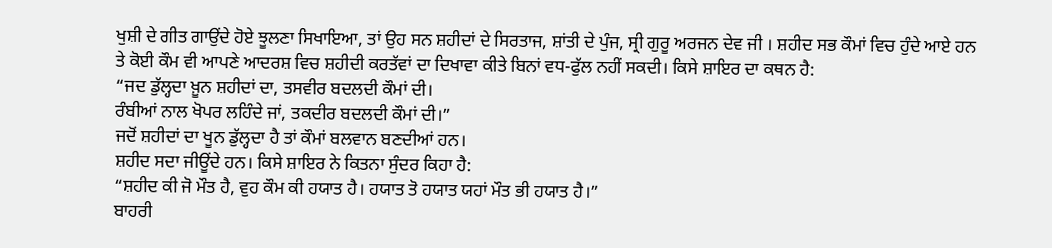ਖੁਸ਼ੀ ਦੇ ਗੀਤ ਗਾਉਂਦੇ ਹੋਏ ਝੂਲਣਾ ਸਿਖਾਇਆ, ਤਾਂ ਉਹ ਸਨ ਸ਼ਹੀਦਾਂ ਦੇ ਸਿਰਤਾਜ, ਸ਼ਾਂਤੀ ਦੇ ਪੁੰਜ, ਸ੍ਰੀ ਗੁਰੂ ਅਰਜਨ ਦੇਵ ਜੀ । ਸ਼ਹੀਦ ਸਭ ਕੌਮਾਂ ਵਿਚ ਹੁੰਦੇ ਆਏ ਹਨ ਤੇ ਕੋਈ ਕੌਮ ਵੀ ਆਪਣੇ ਆਦਰਸ਼ ਵਿਚ ਸ਼ਹੀਦੀ ਕਰਤੱਵਾਂ ਦਾ ਦਿਖਾਵਾ ਕੀਤੇ ਬਿਨਾਂ ਵਧ-ਫੁੱਲ ਨਹੀਂ ਸਕਦੀ। ਕਿਸੇ ਸ਼ਾਇਰ ਦਾ ਕਥਨ ਹੈ:
“ਜਦ ਡੁੱਲ੍ਹਦਾ ਖ਼ੂਨ ਸ਼ਹੀਦਾਂ ਦਾ, ਤਸਵੀਰ ਬਦਲਦੀ ਕੌਮਾਂ ਦੀ।
ਰੰਬੀਆਂ ਨਾਲ ਖੋਪਰ ਲਹਿੰਦੇ ਜਾਂ, ਤਕਦੀਰ ਬਦਲਦੀ ਕੌਮਾਂ ਦੀ।”
ਜਦੋਂ ਸ਼ਹੀਦਾਂ ਦਾ ਖੂਨ ਡੁੱਲ੍ਹਦਾ ਹੈ ਤਾਂ ਕੌਮਾਂ ਬਲਵਾਨ ਬਣਦੀਆਂ ਹਨ।
ਸ਼ਹੀਦ ਸਦਾ ਜੀਊਂਦੇ ਹਨ। ਕਿਸੇ ਸ਼ਾਇਰ ਨੇ ਕਿਤਨਾ ਸੁੰਦਰ ਕਿਹਾ ਹੈ:
“ਸ਼ਹੀਦ ਕੀ ਜੋ ਮੌਤ ਹੈ, ਵੁਹ ਕੌਮ ਕੀ ਹਯਾਤ ਹੈ। ਹਯਾਤ ਤੋ ਹਯਾਤ ਯਹਾਂ ਮੌਤ ਭੀ ਹਯਾਤ ਹੈ।”
ਬਾਹਰੀ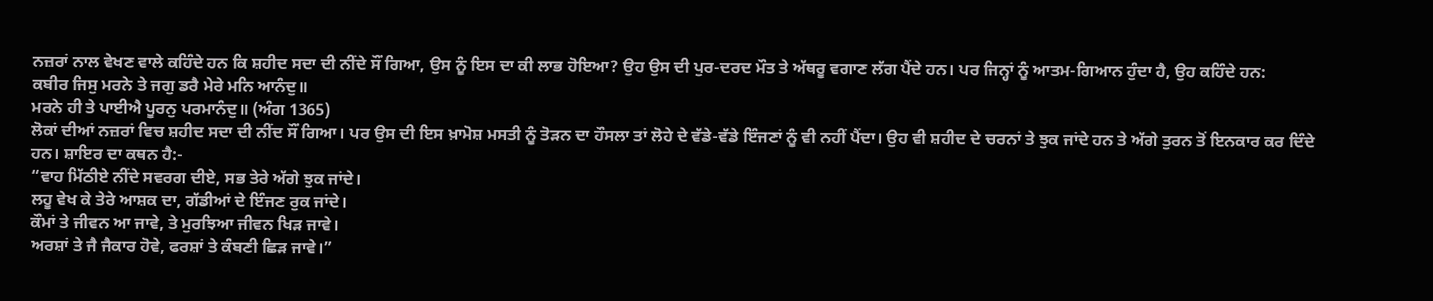ਨਜ਼ਰਾਂ ਨਾਲ ਵੇਖਣ ਵਾਲੇ ਕਹਿੰਦੇ ਹਨ ਕਿ ਸ਼ਹੀਦ ਸਦਾ ਦੀ ਨੀਂਦੇ ਸੌਂ ਗਿਆ, ਉਸ ਨੂੰ ਇਸ ਦਾ ਕੀ ਲਾਭ ਹੋਇਆ? ਉਹ ਉਸ ਦੀ ਪੁਰ-ਦਰਦ ਮੌਤ ਤੇ ਅੱਥਰੂ ਵਗਾਣ ਲੱਗ ਪੈਂਦੇ ਹਨ। ਪਰ ਜਿਨ੍ਹਾਂ ਨੂੰ ਆਤਮ-ਗਿਆਨ ਹੁੰਦਾ ਹੈ, ਉਹ ਕਹਿੰਦੇ ਹਨ:
ਕਬੀਰ ਜਿਸੁ ਮਰਨੇ ਤੇ ਜਗੁ ਡਰੈ ਮੇਰੇ ਮਨਿ ਆਨੰਦੁ॥
ਮਰਨੇ ਹੀ ਤੇ ਪਾਈਐ ਪੂਰਨੁ ਪਰਮਾਨੰਦੁ॥ (ਅੰਗ 1365)
ਲੋਕਾਂ ਦੀਆਂ ਨਜ਼ਰਾਂ ਵਿਚ ਸ਼ਹੀਦ ਸਦਾ ਦੀ ਨੀਂਦ ਸੌਂ ਗਿਆ। ਪਰ ਉਸ ਦੀ ਇਸ ਖ਼ਾਮੋਸ਼ ਮਸਤੀ ਨੂੰ ਤੋੜਨ ਦਾ ਹੌਸਲਾ ਤਾਂ ਲੋਹੇ ਦੇ ਵੱਡੇ-ਵੱਡੇ ਇੰਜਣਾਂ ਨੂੰ ਵੀ ਨਹੀਂ ਪੈਂਦਾ। ਉਹ ਵੀ ਸ਼ਹੀਦ ਦੇ ਚਰਨਾਂ ਤੇ ਝੁਕ ਜਾਂਦੇ ਹਨ ਤੇ ਅੱਗੇ ਤੁਰਨ ਤੋਂ ਇਨਕਾਰ ਕਰ ਦਿੰਦੇ ਹਨ। ਸ਼ਾਇਰ ਦਾ ਕਥਨ ਹੈ:-
“ਵਾਹ ਮਿੱਠੀਏ ਨੀਂਦੇ ਸਵਰਗ ਦੀਏ, ਸਭ ਤੇਰੇ ਅੱਗੇ ਝੁਕ ਜਾਂਦੇ।
ਲਹੂ ਵੇਖ ਕੇ ਤੇਰੇ ਆਸ਼ਕ ਦਾ, ਗੱਡੀਆਂ ਦੇ ਇੰਜਣ ਰੁਕ ਜਾਂਦੇ।
ਕੌਮਾਂ ਤੇ ਜੀਵਨ ਆ ਜਾਵੇ, ਤੇ ਮੁਰਝਿਆ ਜੀਵਨ ਖਿੜ ਜਾਵੇ।
ਅਰਸ਼ਾਂ ਤੇ ਜੈ ਜੈਕਾਰ ਹੋਵੇ, ਫਰਸ਼ਾਂ ਤੇ ਕੰਬਣੀ ਛਿੜ ਜਾਵੇ।”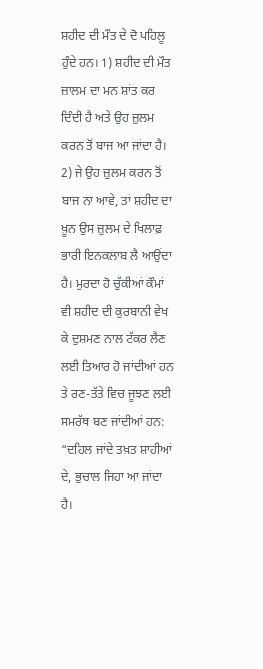ਸ਼ਹੀਦ ਦੀ ਮੌਤ ਦੇ ਦੋ ਪਹਿਲੂ ਹੁੰਦੇ ਹਨ। 1) ਸ਼ਹੀਦ ਦੀ ਮੌਤ ਜ਼ਾਲਮ ਦਾ ਮਨ ਸ਼ਾਂਤ ਕਰ ਦਿੰਦੀ ਹੈ ਅਤੇ ਉਹ ਜ਼ੁਲਮ ਕਰਨ ਤੋਂ ਬਾਜ ਆ ਜਾਂਦਾ ਹੈ। 2) ਜੇ ਉਹ ਜ਼ੁਲਮ ਕਰਨ ਤੋਂ ਬਾਜ ਨਾ ਆਵੇ, ਤਾਂ ਸ਼ਹੀਦ ਦਾ ਖ਼ੂਨ ਉਸ ਜ਼ੁਲਮ ਦੇ ਖਿਲਾਫ਼ ਭਾਰੀ ਇਨਕਲਾਬ ਲੈ ਆਉਂਦਾ ਹੈ। ਮੁਰਦਾ ਹੋ ਚੁੱਕੀਆਂ ਕੌਮਾਂ ਵੀ ਸ਼ਹੀਦ ਦੀ ਕੁਰਬਾਨੀ ਵੇਖ ਕੇ ਦੁਸ਼ਮਣ ਨਾਲ ਟੱਕਰ ਲੈਣ ਲਈ ਤਿਆਰ ਹੋ ਜਾਂਦੀਆਂ ਹਨ ਤੇ ਰਣ-ਤੱਤੇ ਵਿਚ ਜੂਝਣ ਲਈ ਸਮਰੱਥ ਬਣ ਜਾਂਦੀਆਂ ਹਨ:
“ਦਹਿਲ ਜਾਂਦੇ ਤਖ਼ਤ ਸ਼ਾਹੀਆਂ ਦੇ, ਭੁਚਾਲ ਜਿਹਾ ਆ ਜਾਂਦਾ ਹੈ।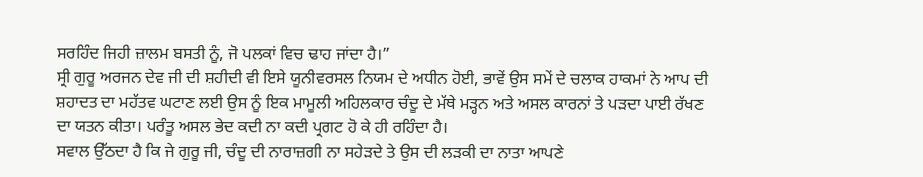ਸਰਹਿੰਦ ਜਿਹੀ ਜ਼ਾਲਮ ਬਸਤੀ ਨੂੰ, ਜੋ ਪਲਕਾਂ ਵਿਚ ਢਾਹ ਜਾਂਦਾ ਹੈ।”
ਸ੍ਰੀ ਗੁਰੂ ਅਰਜਨ ਦੇਵ ਜੀ ਦੀ ਸ਼ਹੀਦੀ ਵੀ ਇਸੇ ਯੂਨੀਵਰਸਲ ਨਿਯਮ ਦੇ ਅਧੀਨ ਹੋਈ, ਭਾਵੇਂ ਉਸ ਸਮੇਂ ਦੇ ਚਲਾਕ ਹਾਕਮਾਂ ਨੇ ਆਪ ਦੀ ਸ਼ਹਾਦਤ ਦਾ ਮਹੱਤਵ ਘਟਾਣ ਲਈ ਉਸ ਨੂੰ ਇਕ ਮਾਮੂਲੀ ਅਹਿਲਕਾਰ ਚੰਦੂ ਦੇ ਮੱਥੇ ਮੜ੍ਹਨ ਅਤੇ ਅਸਲ ਕਾਰਨਾਂ ਤੇ ਪੜਦਾ ਪਾਈ ਰੱਖਣ ਦਾ ਯਤਨ ਕੀਤਾ। ਪਰੰਤੂ ਅਸਲ ਭੇਦ ਕਦੀ ਨਾ ਕਦੀ ਪ੍ਰਗਟ ਹੋ ਕੇ ਹੀ ਰਹਿੰਦਾ ਹੈ।
ਸਵਾਲ ਉੱਠਦਾ ਹੈ ਕਿ ਜੇ ਗੁਰੂ ਜੀ, ਚੰਦੂ ਦੀ ਨਾਰਾਜ਼ਗੀ ਨਾ ਸਹੇੜਦੇ ਤੇ ਉਸ ਦੀ ਲੜਕੀ ਦਾ ਨਾਤਾ ਆਪਣੇ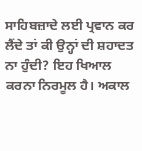ਸਾਹਿਬਜ਼ਾਦੇ ਲਈ ਪ੍ਰਵਾਨ ਕਰ ਲੈਂਦੇ ਤਾਂ ਕੀ ਉਨ੍ਹਾਂ ਦੀ ਸ਼ਹਾਦਤ ਨਾ ਹੁੰਦੀ? ਇਹ ਖਿਆਲ ਕਰਨਾ ਨਿਰਮੂਲ ਹੈ। ਅਕਾਲ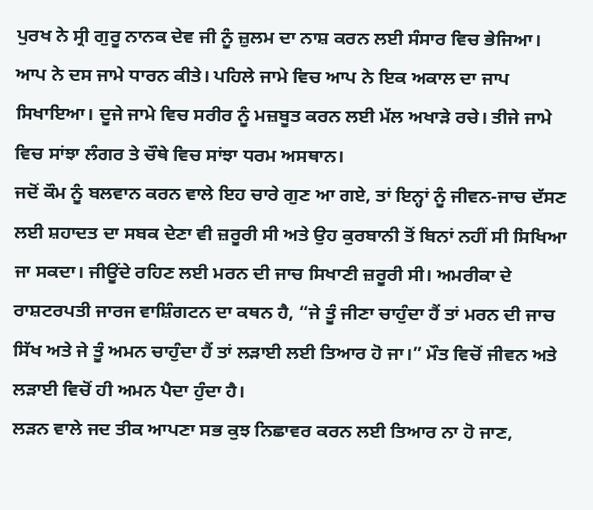ਪੁਰਖ ਨੇ ਸ੍ਰੀ ਗੁਰੂ ਨਾਨਕ ਦੇਵ ਜੀ ਨੂੰ ਜ਼ੁਲਮ ਦਾ ਨਾਸ਼ ਕਰਨ ਲਈ ਸੰਸਾਰ ਵਿਚ ਭੇਜਿਆ। ਆਪ ਨੇ ਦਸ ਜਾਮੇ ਧਾਰਨ ਕੀਤੇ। ਪਹਿਲੇ ਜਾਮੇ ਵਿਚ ਆਪ ਨੇ ਇਕ ਅਕਾਲ ਦਾ ਜਾਪ ਸਿਖਾਇਆ। ਦੂਜੇ ਜਾਮੇ ਵਿਚ ਸਰੀਰ ਨੂੰ ਮਜ਼ਬੂਤ ਕਰਨ ਲਈ ਮੱਲ ਅਖਾੜੇ ਰਚੇ। ਤੀਜੇ ਜਾਮੇ ਵਿਚ ਸਾਂਝਾ ਲੰਗਰ ਤੇ ਚੌਥੇ ਵਿਚ ਸਾਂਝਾ ਧਰਮ ਅਸਥਾਨ।
ਜਦੋਂ ਕੌਮ ਨੂੰ ਬਲਵਾਨ ਕਰਨ ਵਾਲੇ ਇਹ ਚਾਰੇ ਗੁਣ ਆ ਗਏ, ਤਾਂ ਇਨ੍ਹਾਂ ਨੂੰ ਜੀਵਨ-ਜਾਚ ਦੱਸਣ ਲਈ ਸ਼ਹਾਦਤ ਦਾ ਸਬਕ ਦੇਣਾ ਵੀ ਜ਼ਰੂਰੀ ਸੀ ਅਤੇ ਉਹ ਕੁਰਬਾਨੀ ਤੋਂ ਬਿਨਾਂ ਨਹੀਂ ਸੀ ਸਿਖਿਆ ਜਾ ਸਕਦਾ। ਜੀਊਂਦੇ ਰਹਿਣ ਲਈ ਮਰਨ ਦੀ ਜਾਚ ਸਿਖਾਣੀ ਜ਼ਰੂਰੀ ਸੀ। ਅਮਰੀਕਾ ਦੇ ਰਾਸ਼ਟਰਪਤੀ ਜਾਰਜ ਵਾਸ਼ਿੰਗਟਨ ਦਾ ਕਥਨ ਹੈ, “ਜੇ ਤੂੰ ਜੀਣਾ ਚਾਹੁੰਦਾ ਹੈਂ ਤਾਂ ਮਰਨ ਦੀ ਜਾਚ ਸਿੱਖ ਅਤੇ ਜੇ ਤੂੰ ਅਮਨ ਚਾਹੁੰਦਾ ਹੈਂ ਤਾਂ ਲੜਾਈ ਲਈ ਤਿਆਰ ਹੋ ਜਾ।” ਮੌਤ ਵਿਚੋਂ ਜੀਵਨ ਅਤੇ ਲੜਾਈ ਵਿਚੋਂ ਹੀ ਅਮਨ ਪੈਦਾ ਹੁੰਦਾ ਹੈ।
ਲੜਨ ਵਾਲੇ ਜਦ ਤੀਕ ਆਪਣਾ ਸਭ ਕੁਝ ਨਿਛਾਵਰ ਕਰਨ ਲਈ ਤਿਆਰ ਨਾ ਹੋ ਜਾਣ,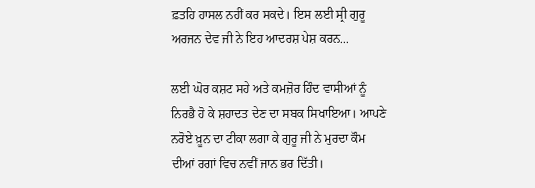ਫ਼ਤਹਿ ਹਾਸਲ ਨਹੀਂ ਕਰ ਸਕਦੇ। ਇਸ ਲਈ ਸ੍ਰੀ ਗੁਰੂ ਅਰਜਨ ਦੇਵ ਜੀ ਨੇ ਇਹ ਆਦਰਸ਼ ਪੇਸ਼ ਕਰਨ...

ਲਈ ਘੋਰ ਕਸ਼ਟ ਸਹੇ ਅਤੇ ਕਮਜ਼ੋਰ ਹਿੰਦ ਵਾਸੀਆਂ ਨੂੰ ਨਿਰਭੈ ਹੋ ਕੇ ਸ਼ਹਾਦਤ ਦੇਣ ਦਾ ਸਬਕ ਸਿਖਾਇਆ। ਆਪਣੇ ਨਰੋਏ ਖ਼ੂਨ ਦਾ ਟੀਕਾ ਲਗਾ ਕੇ ਗੁਰੂ ਜੀ ਨੇ ਮੁਰਦਾ ਕੌਮ ਦੀਆਂ ਰਗਾਂ ਵਿਚ ਨਵੀਂ ਜਾਨ ਭਰ ਦਿੱਤੀ।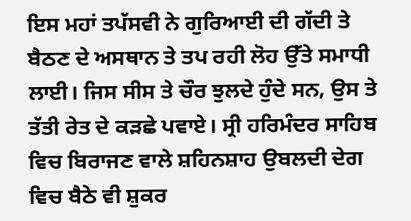ਇਸ ਮਹਾਂ ਤਪੱਸਵੀ ਨੇ ਗੁਰਿਆਈ ਦੀ ਗੱਦੀ ਤੇ ਬੈਠਣ ਦੇ ਅਸਥਾਨ ਤੇ ਤਪ ਰਹੀ ਲੋਹ ਉੱਤੇ ਸਮਾਧੀ ਲਾਈ। ਜਿਸ ਸੀਸ ਤੇ ਚੌਰ ਝੁਲਦੇ ਹੁੰਦੇ ਸਨ, ਉਸ ਤੇ ਤੱਤੀ ਰੇਤ ਦੇ ਕੜਛੇ ਪਵਾਏ। ਸ੍ਰੀ ਹਰਿਮੰਦਰ ਸਾਹਿਬ ਵਿਚ ਬਿਰਾਜਣ ਵਾਲੇ ਸ਼ਹਿਨਸ਼ਾਹ ਉਬਲਦੀ ਦੇਗ ਵਿਚ ਬੈਠੇ ਵੀ ਸ਼ੁਕਰ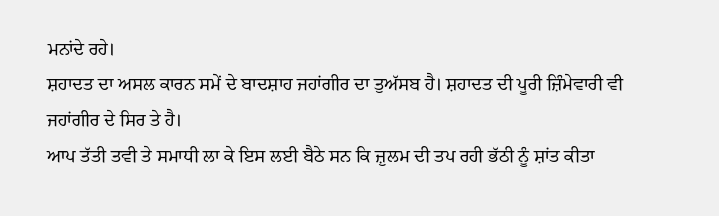ਮਨਾਂਦੇ ਰਹੇ।
ਸ਼ਹਾਦਤ ਦਾ ਅਸਲ ਕਾਰਨ ਸਮੇਂ ਦੇ ਬਾਦਸ਼ਾਹ ਜਹਾਂਗੀਰ ਦਾ ਤੁਅੱਸਬ ਹੈ। ਸ਼ਹਾਦਤ ਦੀ ਪੂਰੀ ਜ਼ਿੰਮੇਵਾਰੀ ਵੀ ਜਹਾਂਗੀਰ ਦੇ ਸਿਰ ਤੇ ਹੈ।
ਆਪ ਤੱਤੀ ਤਵੀ ਤੇ ਸਮਾਧੀ ਲਾ ਕੇ ਇਸ ਲਈ ਬੈਠੇ ਸਨ ਕਿ ਜ਼ੁਲਮ ਦੀ ਤਪ ਰਹੀ ਭੱਠੀ ਨੂੰ ਸ਼ਾਂਤ ਕੀਤਾ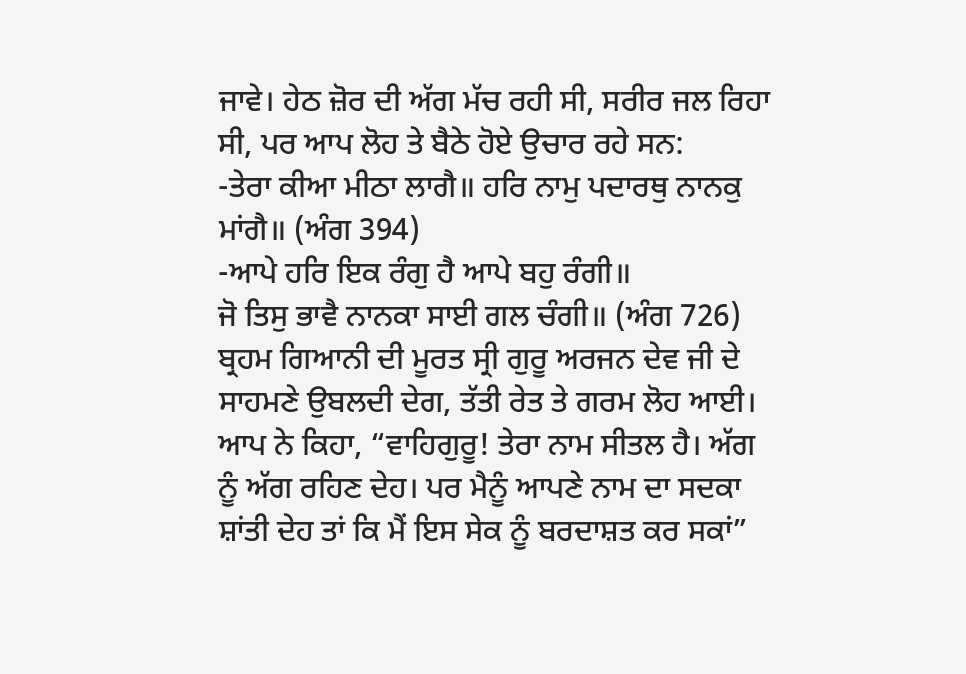ਜਾਵੇ। ਹੇਠ ਜ਼ੋਰ ਦੀ ਅੱਗ ਮੱਚ ਰਹੀ ਸੀ, ਸਰੀਰ ਜਲ ਰਿਹਾ ਸੀ, ਪਰ ਆਪ ਲੋਹ ਤੇ ਬੈਠੇ ਹੋਏ ਉਚਾਰ ਰਹੇ ਸਨ:
-ਤੇਰਾ ਕੀਆ ਮੀਠਾ ਲਾਗੈ॥ ਹਰਿ ਨਾਮੁ ਪਦਾਰਥੁ ਨਾਨਕੁ ਮਾਂਗੈ॥ (ਅੰਗ 394)
-ਆਪੇ ਹਰਿ ਇਕ ਰੰਗੁ ਹੈ ਆਪੇ ਬਹੁ ਰੰਗੀ॥
ਜੋ ਤਿਸੁ ਭਾਵੈ ਨਾਨਕਾ ਸਾਈ ਗਲ ਚੰਗੀ॥ (ਅੰਗ 726)
ਬ੍ਰਹਮ ਗਿਆਨੀ ਦੀ ਮੂਰਤ ਸ੍ਰੀ ਗੁਰੂ ਅਰਜਨ ਦੇਵ ਜੀ ਦੇ ਸਾਹਮਣੇ ਉਬਲਦੀ ਦੇਗ, ਤੱਤੀ ਰੇਤ ਤੇ ਗਰਮ ਲੋਹ ਆਈ। ਆਪ ਨੇ ਕਿਹਾ, “ਵਾਹਿਗੁਰੂ! ਤੇਰਾ ਨਾਮ ਸੀਤਲ ਹੈ। ਅੱਗ ਨੂੰ ਅੱਗ ਰਹਿਣ ਦੇਹ। ਪਰ ਮੈਨੂੰ ਆਪਣੇ ਨਾਮ ਦਾ ਸਦਕਾ ਸ਼ਾਂਤੀ ਦੇਹ ਤਾਂ ਕਿ ਮੈਂ ਇਸ ਸੇਕ ਨੂੰ ਬਰਦਾਸ਼ਤ ਕਰ ਸਕਾਂ”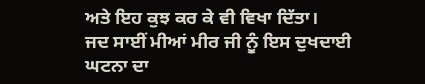ਅਤੇ ਇਹ ਕੁਝ ਕਰ ਕੇ ਵੀ ਵਿਖਾ ਦਿੱਤਾ।
ਜਦ ਸਾਈਂ ਮੀਆਂ ਮੀਰ ਜੀ ਨੂੰ ਇਸ ਦੁਖਦਾਈ ਘਟਨਾ ਦਾ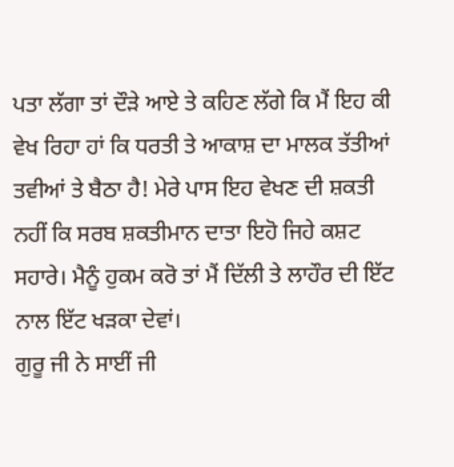ਪਤਾ ਲੱਗਾ ਤਾਂ ਦੌੜੇ ਆਏ ਤੇ ਕਹਿਣ ਲੱਗੇ ਕਿ ਮੈਂ ਇਹ ਕੀ ਵੇਖ ਰਿਹਾ ਹਾਂ ਕਿ ਧਰਤੀ ਤੇ ਆਕਾਸ਼ ਦਾ ਮਾਲਕ ਤੱਤੀਆਂ ਤਵੀਆਂ ਤੇ ਬੈਠਾ ਹੈ! ਮੇਰੇ ਪਾਸ ਇਹ ਵੇਖਣ ਦੀ ਸ਼ਕਤੀ ਨਹੀਂ ਕਿ ਸਰਬ ਸ਼ਕਤੀਮਾਨ ਦਾਤਾ ਇਹੋ ਜਿਹੇ ਕਸ਼ਟ ਸਹਾਰੇ। ਮੈਨੂੰ ਹੁਕਮ ਕਰੋ ਤਾਂ ਮੈਂ ਦਿੱਲੀ ਤੇ ਲਾਹੌਰ ਦੀ ਇੱਟ ਨਾਲ ਇੱਟ ਖੜਕਾ ਦੇਵਾਂ।
ਗੁਰੂ ਜੀ ਨੇ ਸਾਈਂ ਜੀ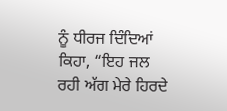ਨੂੰ ਧੀਰਜ ਦਿੰਦਿਆਂ ਕਿਹਾ, “ਇਹ ਜਲ ਰਹੀ ਅੱਗ ਮੇਰੇ ਹਿਰਦੇ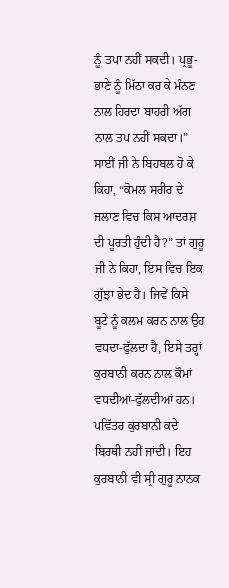ਨੂੰ ਤਪਾ ਨਹੀਂ ਸਕਦੀ। ਪ੍ਰਭੂ-ਭਾਣੇ ਨੂੰ ਮਿੱਠਾ ਕਰ ਕੇ ਮੰਨਣ ਨਾਲ ਹਿਰਦਾ ਬਾਹਰੀ ਅੱਗ ਨਾਲ ਤਪ ਨਹੀਂ ਸਕਦਾ।” ਸਾਈਂ ਜੀ ਨੇ ਬਿਹਬਲ ਹੋ ਕੇ ਕਿਹਾ, “ਕੋਮਲ ਸਰੀਰ ਦੇ ਜਲਾਣ ਵਿਚ ਕਿਸ ਆਦਰਸ਼ ਦੀ ਪੂਰਤੀ ਹੁੰਦੀ ਹੈ?” ਤਾਂ ਗੁਰੂ ਜੀ ਨੇ ਕਿਹਾ, ਇਸ ਵਿਚ ਇਕ ਗੁੱਝਾ ਭੇਦ ਹੈ। ਜਿਵੇਂ ਕਿਸੇ ਬੂਟੇ ਨੂੰ ਕਲਮ ਕਰਨ ਨਾਲ ਉਹ ਵਧਦਾ-ਫੁੱਲਦਾ ਹੈ, ਇਸੇ ਤਰ੍ਹਾਂ ਕੁਰਬਾਨੀ ਕਰਨ ਨਾਲ ਕੌਮਾਂ ਵਧਦੀਆਂ-ਫੁੱਲਦੀਆਂ ਹਨ। ਪਵਿੱਤਰ ਕੁਰਬਾਨੀ ਕਦੇ ਬਿਰਥੀ ਨਹੀਂ ਜਾਂਦੀ। ਇਹ ਕੁਰਬਾਨੀ ਵੀ ਸ੍ਰੀ ਗੁਰੂ ਨਾਨਕ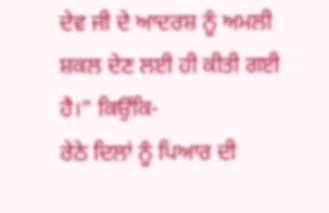ਦੇਵ ਜੀ ਦੇ ਆਦਰਸ਼ ਨੂੰ ਅਮਲੀ ਸ਼ਕਲ ਦੇਣ ਲਈ ਹੀ ਕੀਤੀ ਗਈ ਹੈ।” ਕਿਉਂਕਿ-
ਰੇਠੇ ਦਿਲਾਂ ਨੂੰ ਪਿਆਰ ਦੀ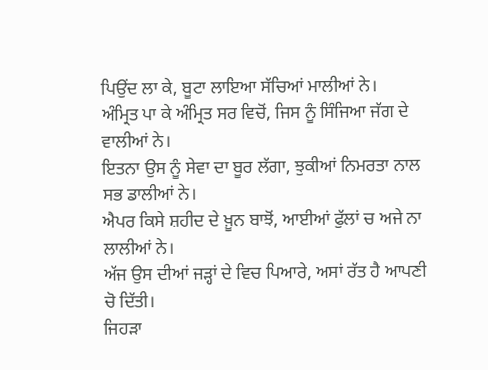ਪਿਉਂਦ ਲਾ ਕੇ, ਬੂਟਾ ਲਾਇਆ ਸੱਚਿਆਂ ਮਾਲੀਆਂ ਨੇ।
ਅੰਮ੍ਰਿਤ ਪਾ ਕੇ ਅੰਮ੍ਰਿਤ ਸਰ ਵਿਚੋਂ, ਜਿਸ ਨੂੰ ਸਿੰਜਿਆ ਜੱਗ ਦੇ ਵਾਲੀਆਂ ਨੇ।
ਇਤਨਾ ਉਸ ਨੂੰ ਸੇਵਾ ਦਾ ਬੂਰ ਲੱਗਾ, ਝੁਕੀਆਂ ਨਿਮਰਤਾ ਨਾਲ ਸਭ ਡਾਲੀਆਂ ਨੇ।
ਐਪਰ ਕਿਸੇ ਸ਼ਹੀਦ ਦੇ ਖ਼ੂਨ ਬਾਝੋਂ, ਆਈਆਂ ਫੁੱਲਾਂ ਚ ਅਜੇ ਨਾ ਲਾਲੀਆਂ ਨੇ।
ਅੱਜ ਉਸ ਦੀਆਂ ਜੜ੍ਹਾਂ ਦੇ ਵਿਚ ਪਿਆਰੇ, ਅਸਾਂ ਰੱਤ ਹੈ ਆਪਣੀ ਚੋ ਦਿੱਤੀ।
ਜਿਹੜਾ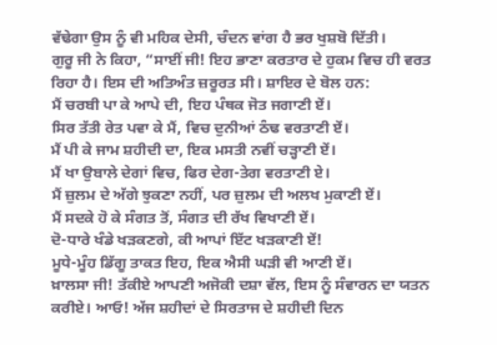ਵੱਢੇਗਾ ਉਸ ਨੂੰ ਵੀ ਮਹਿਕ ਦੇਸੀ, ਚੰਦਨ ਵਾਂਗ ਹੈ ਭਰ ਖੁਸ਼ਬੋ ਦਿੱਤੀ।
ਗੁਰੂ ਜੀ ਨੇ ਕਿਹਾ, “ਸਾਈਂ ਜੀ! ਇਹ ਭਾਣਾ ਕਰਤਾਰ ਦੇ ਹੁਕਮ ਵਿਚ ਹੀ ਵਰਤ ਰਿਹਾ ਹੈ। ਇਸ ਦੀ ਅਤਿਅੰਤ ਜ਼ਰੂਰਤ ਸੀ। ਸ਼ਾਇਰ ਦੇ ਬੋਲ ਹਨ:
ਮੈਂ ਚਰਬੀ ਪਾ ਕੇ ਆਪੇ ਦੀ, ਇਹ ਪੰਥਕ ਜੋਤ ਜਗਾਣੀ ਏਂ।
ਸਿਰ ਤੱਤੀ ਰੇਤ ਪਵਾ ਕੇ ਮੈਂ, ਵਿਚ ਦੁਨੀਆਂ ਠੰਢ ਵਰਤਾਣੀ ਏਂ।
ਮੈਂ ਪੀ ਕੇ ਜਾਮ ਸ਼ਹੀਦੀ ਦਾ, ਇਕ ਮਸਤੀ ਨਵੀਂ ਚੜ੍ਹਾਣੀ ਏਂ।
ਮੈਂ ਖਾ ਉਬਾਲੇ ਦੇਗਾਂ ਵਿਚ, ਫਿਰ ਦੇਗ-ਤੇਗ ਵਰਤਾਣੀ ਏ।
ਮੈਂ ਜ਼ੁਲਮ ਦੇ ਅੱਗੇ ਝੁਕਣਾ ਨਹੀਂ, ਪਰ ਜ਼ੁਲਮ ਦੀ ਅਲਖ ਮੁਕਾਣੀ ਏਂ।
ਮੈਂ ਸਦਕੇ ਹੋ ਕੇ ਸੰਗਤ ਤੋਂ, ਸੰਗਤ ਦੀ ਰੱਖ ਵਿਖਾਣੀ ਏਂ।
ਦੋ-ਧਾਰੇ ਖੰਡੇ ਖੜਕਣਗੇ, ਕੀ ਆਪਾਂ ਇੱਟ ਖੜਕਾਣੀ ਏਂ!
ਮੂਧੇ-ਮੂੰਹ ਡਿੱਗੂ ਤਾਕਤ ਇਹ, ਇਕ ਐਸੀ ਘੜੀ ਵੀ ਆਣੀ ਏਂ।
ਖ਼ਾਲਸਾ ਜੀ! ਤੱਕੀਏ ਆਪਣੀ ਅਜੋਕੀ ਦਸ਼ਾ ਵੱਲ, ਇਸ ਨੂੰ ਸੰਵਾਰਨ ਦਾ ਯਤਨ ਕਰੀਏ। ਆਓ! ਅੱਜ ਸ਼ਹੀਦਾਂ ਦੇ ਸਿਰਤਾਜ ਦੇ ਸ਼ਹੀਦੀ ਦਿਨ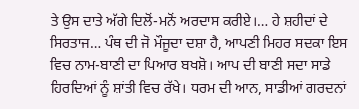ਤੇ ਉਸ ਦਾਤੇ ਅੱਗੇ ਦਿਲੋਂ-ਮਨੋਂ ਅਰਦਾਸ ਕਰੀਏ।… ਹੇ ਸ਼ਹੀਦਾਂ ਦੇ ਸਿਰਤਾਜ… ਪੰਥ ਦੀ ਜੋ ਮੌਜੂਦਾ ਦਸ਼ਾ ਹੈ, ਆਪਣੀ ਮਿਹਰ ਸਦਕਾ ਇਸ ਵਿਚ ਨਾਮ-ਬਾਣੀ ਦਾ ਪਿਆਰ ਬਖਸ਼ੋ। ਆਪ ਦੀ ਬਾਣੀ ਸਦਾ ਸਾਡੇ ਹਿਰਦਿਆਂ ਨੂੰ ਸ਼ਾਂਤੀ ਵਿਚ ਰੱਖੇ। ਧਰਮ ਦੀ ਆਨ, ਸਾਡੀਆਂ ਗਰਦਨਾਂ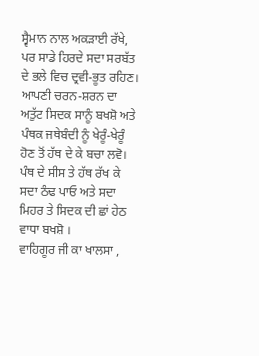ਸ੍ਵੈਮਾਨ ਨਾਲ ਅਕੜਾਈ ਰੱਖੇ, ਪਰ ਸਾਡੇ ਹਿਰਦੇ ਸਦਾ ਸਰਬੱਤ ਦੇ ਭਲੇ ਵਿਚ ਦ੍ਰਵੀ-ਭੂਤ ਰਹਿਣ। ਆਪਣੀ ਚਰਨ-ਸ਼ਰਨ ਦਾ ਅਤੁੱਟ ਸਿਦਕ ਸਾਨੂੰ ਬਖਸ਼ੋ ਅਤੇ ਪੰਥਕ ਜਥੇਬੰਦੀ ਨੂੰ ਖੇਰੂੰ-ਖੇਰੂੰ ਹੋਣ ਤੋਂ ਹੱਥ ਦੇ ਕੇ ਬਚਾ ਲਵੋ। ਪੰਥ ਦੇ ਸੀਸ ਤੇ ਹੱਥ ਰੱਖ ਕੇ ਸਦਾ ਠੰਢ ਪਾਓ ਅਤੇ ਸਦਾ ਮਿਹਰ ਤੇ ਸਿਦਕ ਦੀ ਛਾਂ ਹੇਠ ਵਾਧਾ ਬਖਸ਼ੋ ।
ਵਾਹਿਗੂਰ ਜੀ ਕਾ ਖਾਲਸਾ ,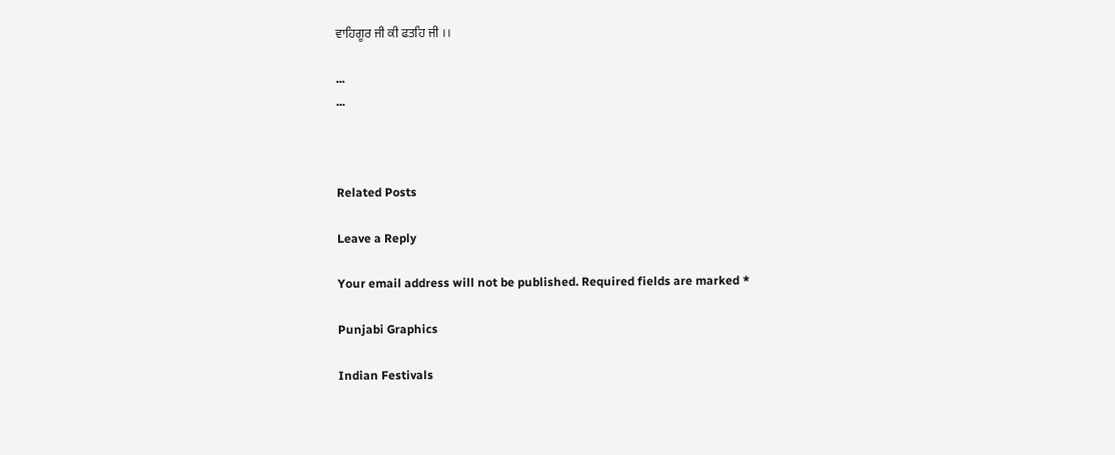ਵਾਹਿਗੂਰ ਜੀ ਕੀ ਫਤਹਿ ਜੀ ।।

...
...



Related Posts

Leave a Reply

Your email address will not be published. Required fields are marked *

Punjabi Graphics

Indian Festivals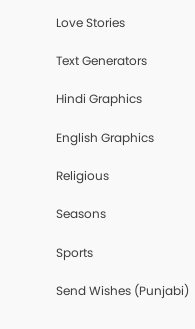Love Stories

Text Generators

Hindi Graphics

English Graphics

Religious

Seasons

Sports

Send Wishes (Punjabi)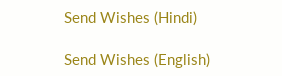Send Wishes (Hindi)

Send Wishes (English)